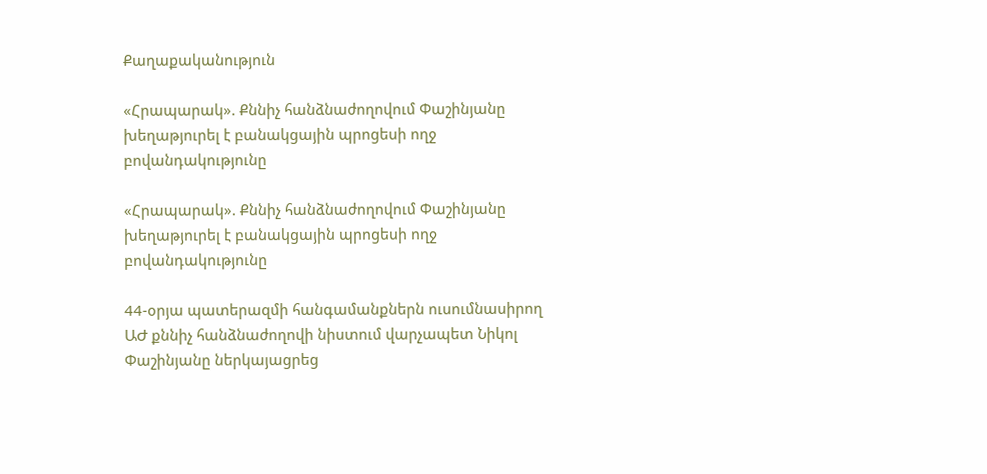Քաղաքականություն

«Հրապարակ». Քննիչ հանձնաժողովում Փաշինյանը խեղաթյուրել է բանակցային պրոցեսի ողջ բովանդակությունը

«Հրապարակ». Քննիչ հանձնաժողովում Փաշինյանը խեղաթյուրել է բանակցային պրոցեսի ողջ բովանդակությունը

44-օրյա պատերազմի հանգամանքներն ուսումնասիրող ԱԺ քննիչ հանձնաժողովի նիստում վարչապետ Նիկոլ Փաշինյանը ներկայացրեց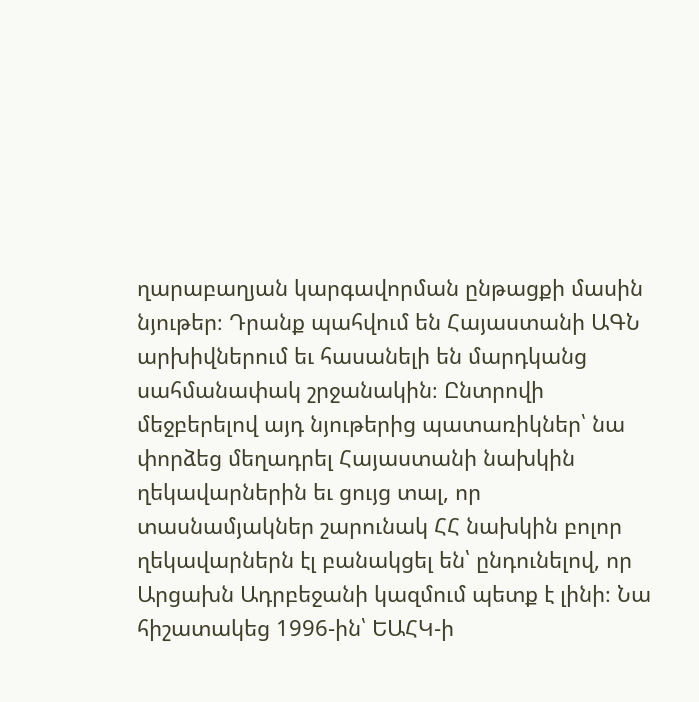ղարաբաղյան կարգավորման ընթացքի մասին նյութեր։ Դրանք պահվում են Հայաստանի ԱԳՆ արխիվներում եւ հասանելի են մարդկանց սահմանափակ շրջանակին։ Ընտրովի մեջբերելով այդ նյութերից պատառիկներ՝ նա փորձեց մեղադրել Հայաստանի նախկին ղեկավարներին եւ ցույց տալ, որ տասնամյակներ շարունակ ՀՀ նախկին բոլոր ղեկավարներն էլ բանակցել են՝ ընդունելով, որ Արցախն Ադրբեջանի կազմում պետք է լինի։ Նա հիշատակեց 1996-ին՝ ԵԱՀԿ-ի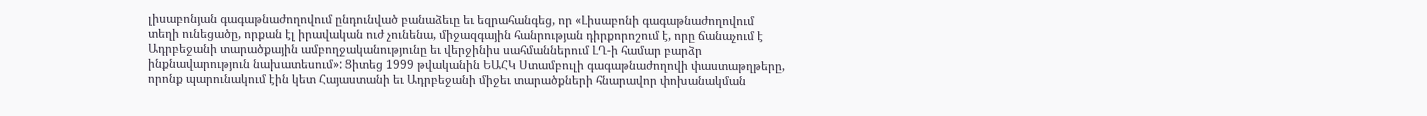լիսաբոնյան գագաթնաժողովում ընդունված բանաձեւը եւ եզրահանգեց, որ «Լիսաբոնի գագաթնաժողովում տեղի ունեցածը, որքան էլ իրավական ուժ չունենա, միջազգային հանրության դիրքորոշում է, որը ճանաչում է Ադրբեջանի տարածքային ամբողջականությունը եւ վերջինիս սահմաններում ԼՂ-ի համար բարձր ինքնավարություն նախատեսում»: Ցիտեց 1999 թվականին ԵԱՀԿ Ստամբուլի գագաթնաժողովի փաստաթղթերը, որոնք պարունակում էին կետ Հայաստանի եւ Ադրբեջանի միջեւ տարածքների հնարավոր փոխանակման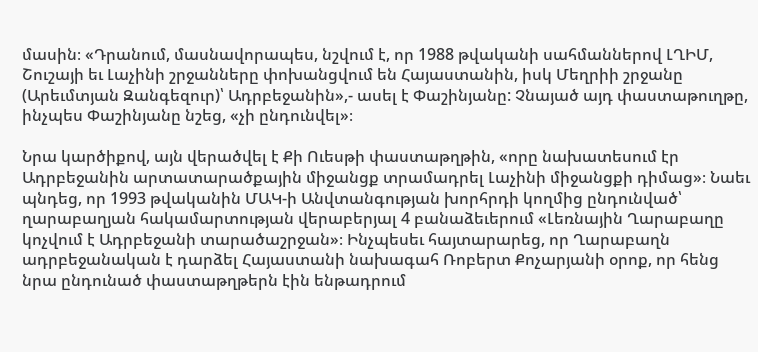մասին։ «Դրանում, մասնավորապես, նշվում է, որ 1988 թվականի սահմաններով ԼՂԻՄ, Շուշայի եւ Լաչինի շրջանները փոխանցվում են Հայաստանին, իսկ Մեղրիի շրջանը (Արեւմտյան Զանգեզուր)՝ Ադրբեջանին»,- ասել է Փաշինյանը: Չնայած այդ փաստաթուղթը, ինչպես Փաշինյանը նշեց, «չի ընդունվել»։

Նրա կարծիքով, այն վերածվել է Քի Ուեսթի փաստաթղթին, «որը նախատեսում էր Ադրբեջանին արտատարածքային միջանցք տրամադրել Լաչինի միջանցքի դիմաց»։ Նաեւ պնդեց, որ 1993 թվականին ՄԱԿ-ի Անվտանգության խորհրդի կողմից ընդունված՝ ղարաբաղյան հակամարտության վերաբերյալ 4 բանաձեւերում «Լեռնային Ղարաբաղը կոչվում է Ադրբեջանի տարածաշրջան»։ Ինչպեսեւ հայտարարեց, որ Ղարաբաղն ադրբեջանական է դարձել Հայաստանի նախագահ Ռոբերտ Քոչարյանի օրոք, որ հենց նրա ընդունած փաստաթղթերն էին ենթադրում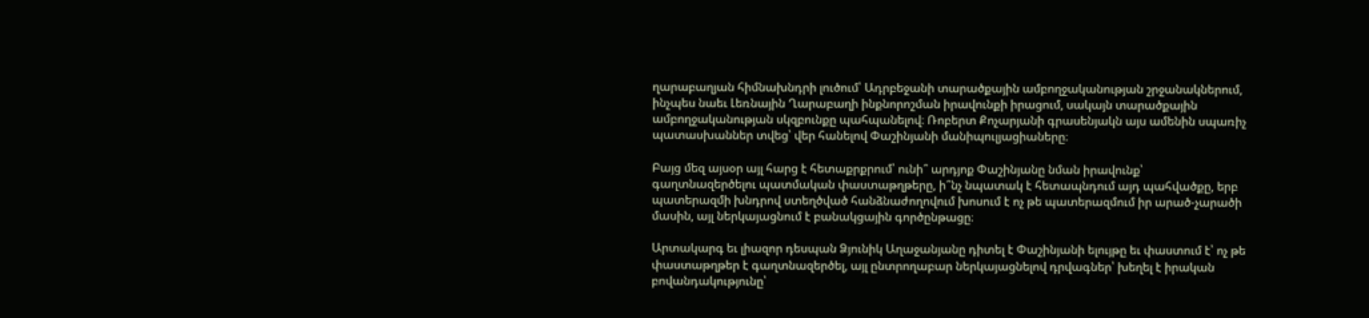ղարաբաղյան հիմնախնդրի լուծում՝ Ադրբեջանի տարածքային ամբողջականության շրջանակներում, ինչպես նաեւ Լեռնային Ղարաբաղի ինքնորոշման իրավունքի իրացում, սակայն տարածքային ամբողջականության սկզբունքը պահպանելով։ Ռոբերտ Քոչարյանի գրասենյակն այս ամենին սպառիչ պատասխաններ տվեց՝ վեր հանելով Փաշինյանի մանիպուլյացիաները։

Բայց մեզ այսօր այլ հարց է հետաքրքրում՝ ունի՞ արդյոք Փաշինյանը նման իրավունք՝ գաղտնազերծելու պատմական փաստաթղթերը, ի՞նչ նպատակ է հետապնդում այդ պահվածքը, երբ պատերազմի խնդրով ստեղծված հանձնաժողովում խոսում է ոչ թե պատերազմում իր արած-չարածի մասին, այլ ներկայացնում է բանակցային գործընթացը։

Արտակարգ եւ լիազոր դեսպան Ձյունիկ Աղաջանյանը դիտել է Փաշինյանի ելույթը եւ փաստում է՝ ոչ թե փաստաթղթեր է գաղտնազերծել, այլ ընտրողաբար ներկայացնելով դրվագներ՝ խեղել է իրական բովանդակությունը՝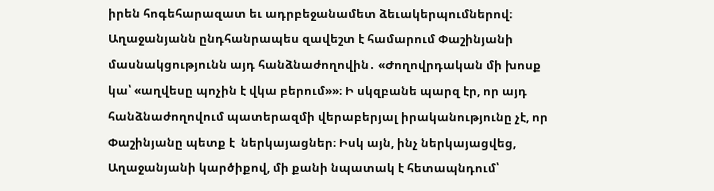իրեն հոգեհարազատ եւ ադրբեջանամետ ձեւակերպումներով։ Աղաջանյանն ընդհանրապես զավեշտ է համարում Փաշինյանի մասնակցությունն այդ հանձնաժողովին․ «Ժողովրդական մի խոսք կա՝ «աղվեսը պոչին է վկա բերում»»։ Ի սկզբանե պարզ էր, որ այդ հանձնաժողովում պատերազմի վերաբերյալ իրականությունը չէ, որ Փաշինյանը պետք է  ներկայացներ։ Իսկ այն, ինչ ներկայացվեց, Աղաջանյանի կարծիքով, մի քանի նպատակ է հետապնդում՝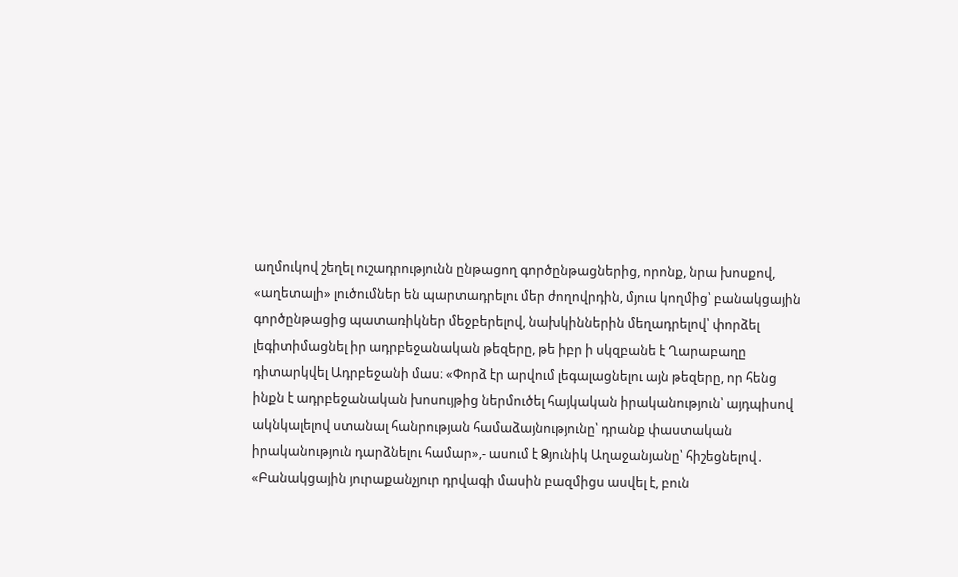աղմուկով շեղել ուշադրությունն ընթացող գործընթացներից, որոնք, նրա խոսքով, «աղետալի» լուծումներ են պարտադրելու մեր ժողովրդին, մյուս կողմից՝ բանակցային գործընթացից պատառիկներ մեջբերելով, նախկիններին մեղադրելով՝ փորձել լեգիտիմացնել իր ադրբեջանական թեզերը, թե իբր ի սկզբանե է Ղարաբաղը դիտարկվել Ադրբեջանի մաս։ «Փորձ էր արվում լեգալացնելու այն թեզերը, որ հենց ինքն է ադրբեջանական խոսույթից ներմուծել հայկական իրականություն՝ այդպիսով ակնկալելով ստանալ հանրության համաձայնությունը՝ դրանք փաստական իրականություն դարձնելու համար»,- ասում է Ձյունիկ Աղաջանյանը՝ հիշեցնելով․ «Բանակցային յուրաքանչյուր դրվագի մասին բազմիցս ասվել է, բուն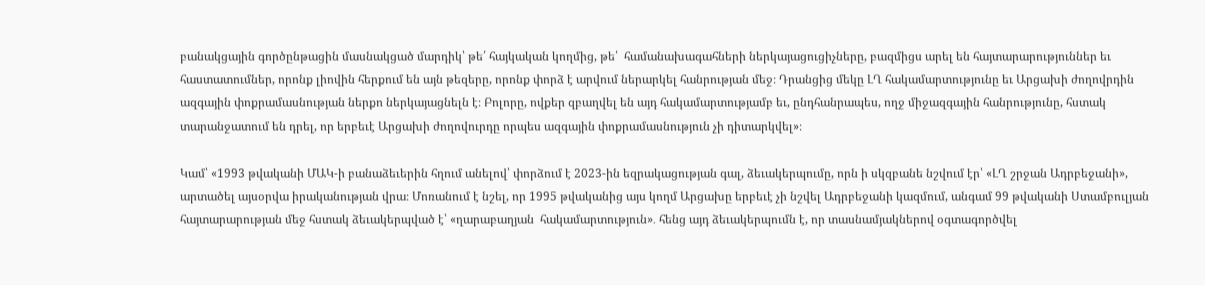բանակցային գործընթացին մասնակցած մարդիկ՝ թե՛ հայկական կողմից, թե՛  համանախագահների ներկայացուցիչները, բազմիցս արել են հայտարարություններ եւ հաստատումներ, որոնք լիովին հերքում են այն թեզերը, որոնք փորձ է արվում ներարկել հանրության մեջ։ Դրանցից մեկը ԼՂ հակամարտությունը եւ Արցախի ժողովրդին ազգային փոքրամասնության ներքո ներկայացնելն է։ Բոլորը, ովքեր զբաղվել են այդ հակամարտությամբ եւ, ընդհանրապես, ողջ միջազգային հանրությունը, հստակ տարանջատում են դրել, որ երբեւէ Արցախի ժողովուրդը որպես ազգային փոքրամասնություն չի դիտարկվել»։

Կամ՝ «1993 թվականի ՄԱԿ-ի բանաձեւերին հղում անելով՝ փորձում է 2023-ին եզրակացության գալ, ձեւակերպումը, որն ի սկզբանե նշվում էր՝ «ԼՂ շրջան Ադրբեջանի», արտածել այսօրվա իրականության վրա։ Մոռանում է նշել, որ 1995 թվականից այս կողմ Արցախը երբեւէ չի նշվել Ադրբեջանի կազմում, անգամ 99 թվականի Ստամբուլյան հայտարարության մեջ հստակ ձեւակերպված է՝ «ղարաբաղյան  հակամարտություն»․ հենց այդ ձեւակերպումն է, որ տասնամյակներով օգտագործվել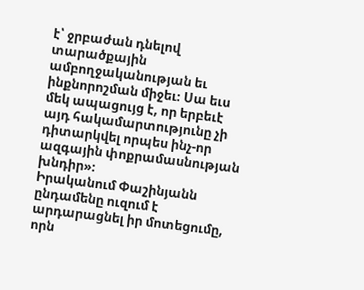է՝ ջրբաժան դնելով տարածքային ամբողջականության եւ ինքնորոշման միջեւ։ Սա եւս մեկ ապացույց է, որ երբեւէ այդ հակամարտությունը չի դիտարկվել որպես ինչ-որ ազգային փոքրամասնության խնդիր»։
Իրականում Փաշինյանն ընդամենը ուզում է արդարացնել իր մոտեցումը, որն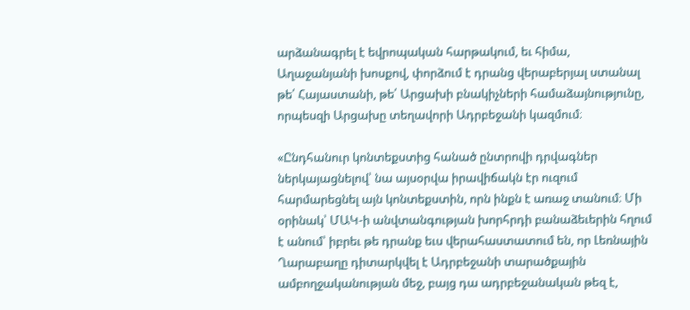արձանագրել է եվրոպական հարթակում, եւ հիմա, Աղաջանյանի խոսքով, փորձում է դրանց վերաբերյալ ստանալ թե՛ Հայաստանի, թե՛ Արցախի բնակիչների համաձայնությունը, որպեսզի Արցախը տեղավորի Ադրբեջանի կազմում։

«Ընդհանուր կոնտեքստից հանած ընտրովի դրվագներ ներկայացնելով՝ նա այսօրվա իրավիճակն էր ուզում հարմարեցնել այն կոնտեքստին, որն ինքն է առաջ տանում։ Մի օրինակ՝ ՄԱԿ-ի անվտանգության խորհրդի բանաձեւերին հղում է անում՝ իբրեւ թե դրանք եւս վերահաստատում են, որ Լեռնային Ղարաբաղը դիտարկվել է Ադրբեջանի տարածքային ամբողջականության մեջ, բայց դա ադրբեջանական թեզ է,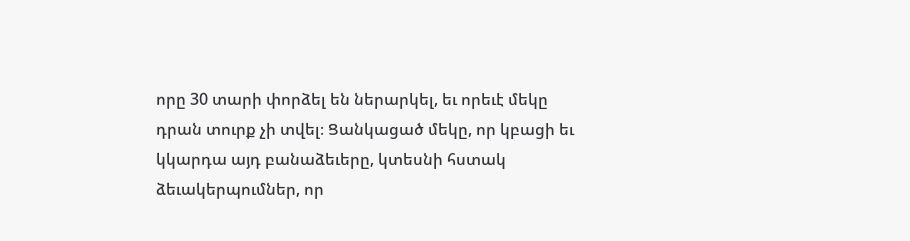որը 30 տարի փորձել են ներարկել, եւ որեւէ մեկը դրան տուրք չի տվել։ Ցանկացած մեկը, որ կբացի եւ կկարդա այդ բանաձեւերը, կտեսնի հստակ ձեւակերպումներ, որ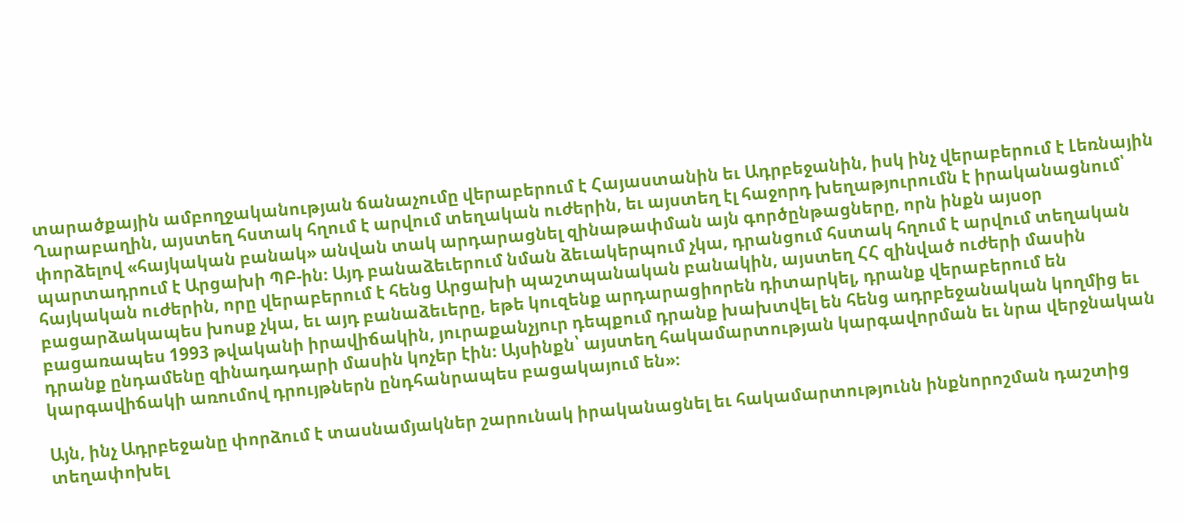տարածքային ամբողջականության ճանաչումը վերաբերում է Հայաստանին եւ Ադրբեջանին, իսկ ինչ վերաբերում է Լեռնային Ղարաբաղին, այստեղ հստակ հղում է արվում տեղական ուժերին, եւ այստեղ էլ հաջորդ խեղաթյուրումն է իրականացնում՝ փորձելով «հայկական բանակ» անվան տակ արդարացնել զինաթափման այն գործընթացները, որն ինքն այսօր պարտադրում է Արցախի ՊԲ-ին։ Այդ բանաձեւերում նման ձեւակերպում չկա, դրանցում հստակ հղում է արվում տեղական հայկական ուժերին, որը վերաբերում է հենց Արցախի պաշտպանական բանակին, այստեղ ՀՀ զինված ուժերի մասին բացարձակապես խոսք չկա, եւ այդ բանաձեւերը, եթե կուզենք արդարացիորեն դիտարկել, դրանք վերաբերում են բացառապես 1993 թվականի իրավիճակին, յուրաքանչյուր դեպքում դրանք խախտվել են հենց ադրբեջանական կողմից եւ դրանք ընդամենը զինադադարի մասին կոչեր էին։ Այսինքն՝ այստեղ հակամարտության կարգավորման եւ նրա վերջնական կարգավիճակի առումով դրույթներն ընդհանրապես բացակայում են»։

Այն, ինչ Ադրբեջանը փորձում է տասնամյակներ շարունակ իրականացնել եւ հակամարտությունն ինքնորոշման դաշտից տեղափոխել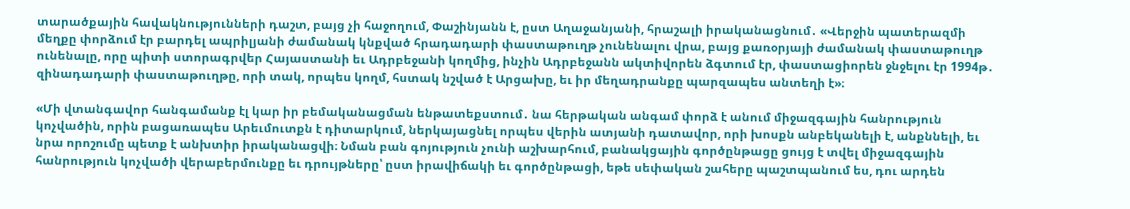տարածքային հավակնությունների դաշտ, բայց չի հաջողում, Փաշինյանն է, ըստ Աղաջանյանի, հրաշալի իրականացնում․ «Վերջին պատերազմի մեղքը փորձում էր բարդել ապրիլյանի ժամանակ կնքված հրադադարի փաստաթուղթ չունենալու վրա, բայց քառօրյայի ժամանակ փաստաթուղթ ունենալը, որը պիտի ստորագրվեր Հայաստանի եւ Ադրբեջանի կողմից, ինչին Ադրբեջանն ակտիվորեն ձգտում էր, փաստացիորեն ջնջելու էր 1994թ․ զինադադարի փաստաթուղթը, որի տակ, որպես կողմ, հստակ նշված է Արցախը, եւ իր մեղադրանքը պարզապես անտեղի է»։

«Մի վտանգավոր հանգամանք էլ կար իր բեմականացման ենթատեքստում․ նա հերթական անգամ փորձ է անում միջազգային հանրություն կոչվածին, որին բացառապես Արեւմուտքն է դիտարկում, ներկայացնել որպես վերին ատյանի դատավոր, որի խոսքն անբեկանելի է, անքննելի, եւ նրա որոշումը պետք է անխտիր իրականացվի։ Նման բան գոյություն չունի աշխարհում, բանակցային գործընթացը ցույց է տվել միջազգային հանրություն կոչվածի վերաբերմունքը եւ դրույթները՝ ըստ իրավիճակի եւ գործընթացի, եթե սեփական շահերը պաշտպանում ես, դու արդեն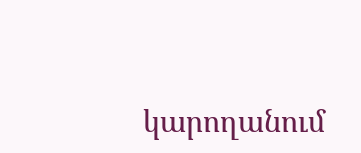կարողանում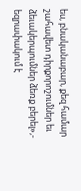ես, բնականաբար, քեզ համար շահավետ դիրքորոշումներ եւ ձեւակերպումներ ձեռք բերել»,- եզրափակում է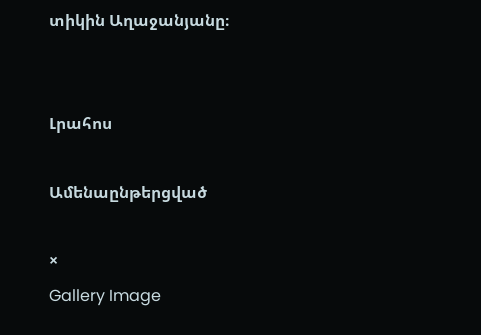տիկին Աղաջանյանը։


Լրահոս

Ամենաընթերցված

×
Gallery Image